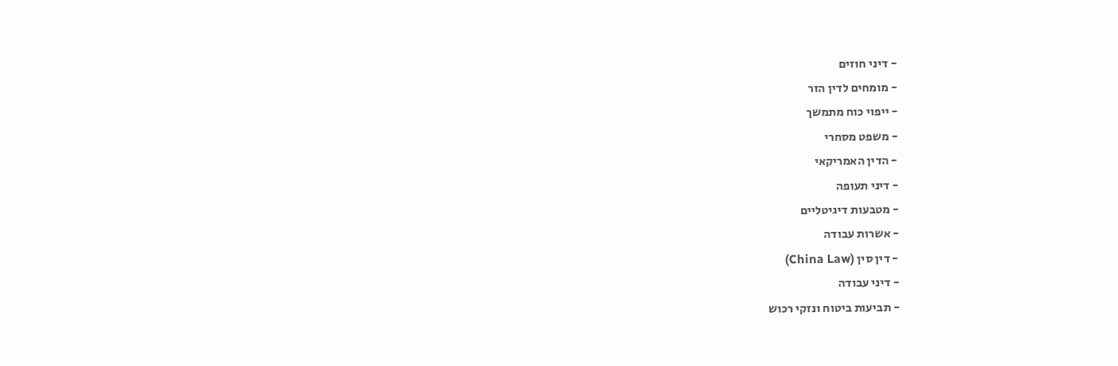- דיני חוזים
- מומחים לדין הזר
- ייפוי כוח מתמשך
- משפט מסחרי
- הדין האמריקאי
- דיני תעופה
- מטבעות דיגיטליים
- אשרות עבודה
- דין סין (China Law)
- דיני עבודה
- תביעות ביטוח ונזקי רכוש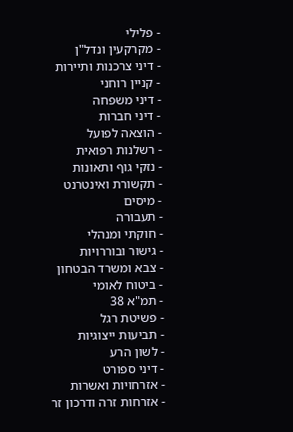- פלילי
- מקרקעין ונדל"ן
- דיני צרכנות ותיירות
- קניין רוחני
- דיני משפחה
- דיני חברות
- הוצאה לפועל
- רשלנות רפואית
- נזקי גוף ותאונות
- תקשורת ואינטרנט
- מיסים
- תעבורה
- חוקתי ומנהלי
- גישור ובוררויות
- צבא ומשרד הבטחון
- ביטוח לאומי
- תמ"א 38
- פשיטת רגל
- תביעות ייצוגיות
- לשון הרע
- דיני ספורט
- אזרחויות ואשרות
- אזרחות זרה ודרכון זר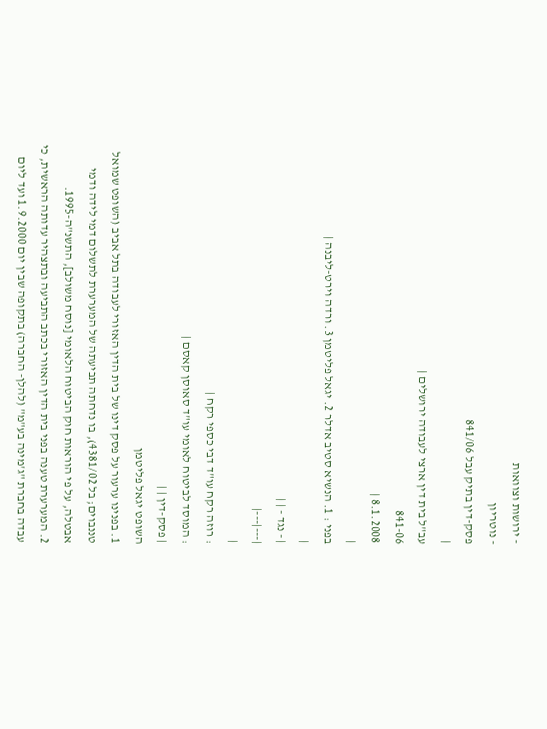- ירושות וצוואות
- נוטריון
פסק-דין בתיק עבל 841/06
|
עב"ל בית דין ארצי לעבודה ירושלים |
841-06
8.1.2008 |
|
בפני : 1. הנשיא סטיב אדלר 2. יגאל פליטמן 3. ורדה וירט-ליבנה |
|
| - נגד - | |
|---|---|
|
: רוזה רקח עו"ד דבי כספי רקח |
: המוסד לביטוח לאומי עו"ד סאוסן קאסם |
| פסק-דין | |
השופט יגאל פליטמן
1. בפנינו ערעור על פסק דינו של בית הדין האזורי לעבודה בתל אביב (השופט שמואל טננבוים; בל 4381/02), בו נדחתה תביעתה של המערערת לתשלום דמי לידה ודמי אבטלה, על פי הוראות חוק הביטוח הלאומי [נוסח משולב], התשנ"ה-1995.
2. המערערת טענה בפני בית הדין האזורי בכתב התביעה ובתצהיר עדותה הראשית, כי עבדה בחברת "ג'מינה בע"מ" (להלן- החברה) בתקופה שבין יום 1.9.2000 ועד ליום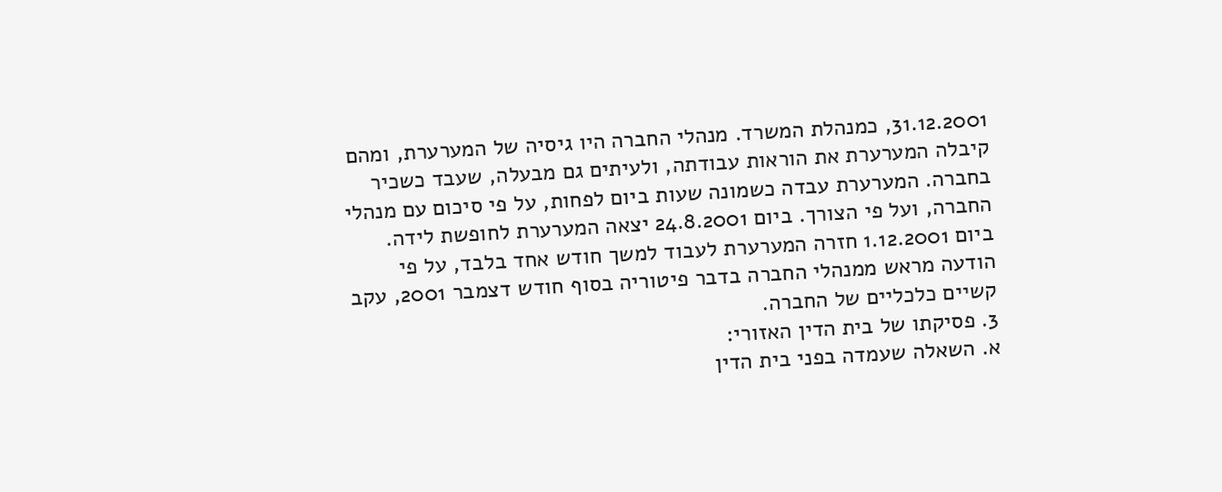31.12.2001, כמנהלת המשרד. מנהלי החברה היו גיסיה של המערערת, ומהם קיבלה המערערת את הוראות עבודתה, ולעיתים גם מבעלה, שעבד כשכיר בחברה. המערערת עבדה כשמונה שעות ביום לפחות, על פי סיכום עם מנהלי החברה, ועל פי הצורך. ביום 24.8.2001 יצאה המערערת לחופשת לידה. ביום 1.12.2001 חזרה המערערת לעבוד למשך חודש אחד בלבד, על פי הודעה מראש ממנהלי החברה בדבר פיטוריה בסוף חודש דצמבר 2001, עקב קשיים כלכליים של החברה.
3. פסיקתו של בית הדין האזורי:
א. השאלה שעמדה בפני בית הדין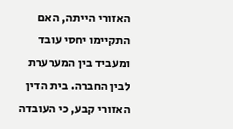האזורי הייתה, האם התקיימו יחסי עובד ומעביד בין המערערת לבין החברה. בית הדין האזורי קבע, כי העובדה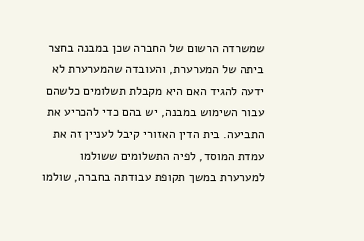שמשרדה הרשום של החברה שכן במבנה בחצר ביתה של המערערת, והעובדה שהמערערת לא ידעה להגיד האם היא מקבלת תשלומים כלשהם עבור השימוש במבנה, יש בהם כדי להכריע את התביעה. בית הדין האזורי קיבל לעניין זה את עמדת המוסד, לפיה התשלומים ששולמו למערערת במשך תקופת עבודתה בחברה, שולמו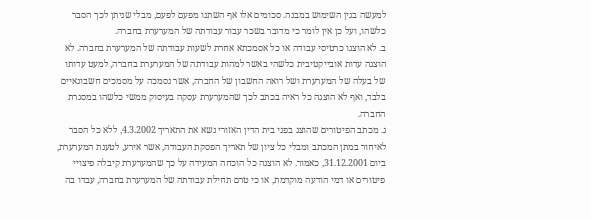למעשה בגין השימוש במבנה. סכומים אלו אף השתנו מפעם לפעם, מבלי שניתן לכך הסבר כלשהו, ועל כן אין לומר כי מדובר בשכר עבור עבודתה של המערערת בחברה.
ב. לא הוצגו כרטיסי עבודה או כל אסמכתא אחרת לשעות עבודתה של המערערת בחברה. לא הוצגה עדות אובייקטיבית כלשהי באשר למהות עבודתה של המערערת בחברה, למעט עדותו של בעלה של המערערת ושל רואה החשבון של החברה, אשר נסמכה על מסמכים חשבונאיים בלבד, ואף לא הוצגה כל ראיה בכתב לכך שהמערערת עסקה בעיסוק ממשי כלשהו במסגרת החברה.
ג. מכתב הפיטורים שהוצג בפני בית הדין האזורי נשא את התאריך 4.3.2002, ללא כל הסבר לאיחור במתן המכתב ומבלי כל ציון של תאריך הפסקת העבודה, אשר אירע, לטענת המערערת, ביום 31.12.2001, כאמור. לא הוצגה כל הוכחה המעידה על כך שהמערערת קיבלה פיצויי פיטורים או דמי הודעה מוקדמת, או כי טרם תחילת עבודתה של המערערת בחברה, עבדו בה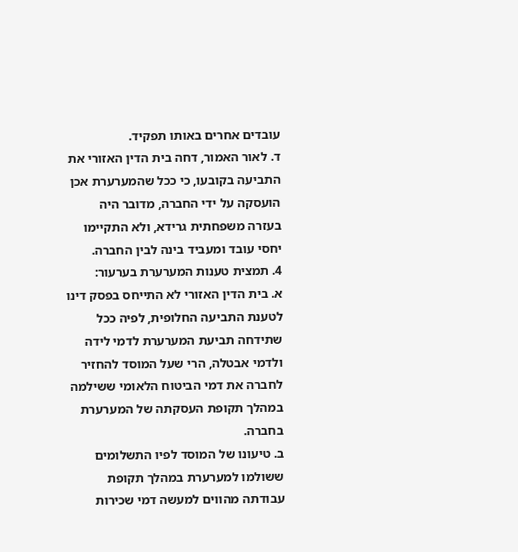עובדים אחרים באותו תפקיד.
ד. לאור האמור, דחה בית הדין האזורי את התביעה בקובעו, כי ככל שהמערערת אכן הועסקה על ידי החברה, מדובר היה בעזרה משפחתית גרידא, ולא התקיימו יחסי עובד ומעביד בינה לבין החברה.
4. תמצית טענות המערערת בערעור:
א. בית הדין האזורי לא התייחס בפסק דינו לטענת התביעה החלופית, לפיה ככל שתידחה תביעת המערערת לדמי לידה ולדמי אבטלה, הרי שעל המוסד להחזיר לחברה את דמי הביטוח הלאומי ששילמה במהלך תקופת העסקתה של המערערת בחברה.
ב. טיעונו של המוסד לפיו התשלומים ששולמו למערערת במהלך תקופת עבודתה מהווים למעשה דמי שכירות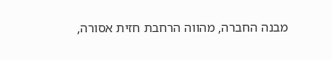מבנה החברה, מהווה הרחבת חזית אסורה,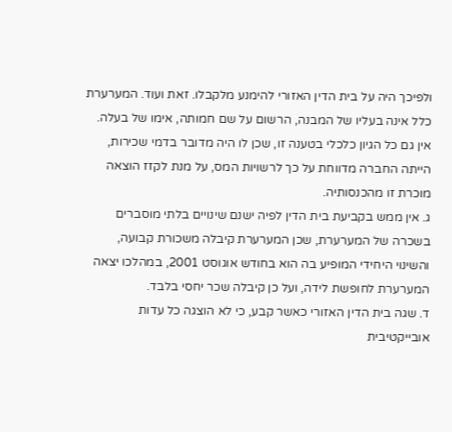ולפיכך היה על בית הדין האזורי להימנע מלקבלו. זאת ועוד. המערערת כלל אינה בעליו של המבנה, הרשום על שם חמותה, אימו של בעלה. אין גם כל הגיון כלכלי בטענה זו, שכן לו היה מדובר בדמי שכירות, הייתה החברה מדווחת על כך לרשויות המס, על מנת לקזז הוצאה מוכרת זו מהכנסותיה.
ג. אין ממש בקביעת בית הדין לפיה ישנם שינויים בלתי מוסברים בשכרה של המערערת, שכן המערערת קיבלה משכורת קבועה, והשינוי היחידי המופיע בה הוא בחודש אוגוסט 2001, במהלכו יצאה המערערת לחופשת לידה, ועל כן קיבלה שכר יחסי בלבד.
ד. שגה בית הדין האזורי כאשר קבע, כי לא הוצגה כל עדות אובייקטיבית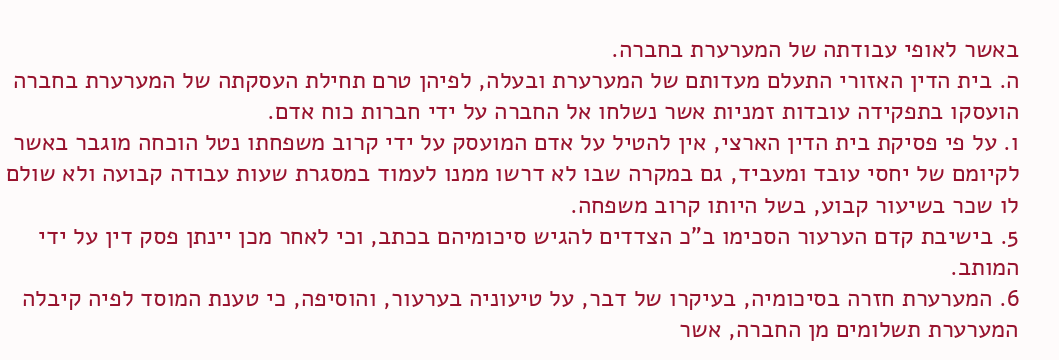באשר לאופי עבודתה של המערערת בחברה.
ה. בית הדין האזורי התעלם מעדותם של המערערת ובעלה, לפיהן טרם תחילת העסקתה של המערערת בחברה הועסקו בתפקידה עובדות זמניות אשר נשלחו אל החברה על ידי חברות כוח אדם.
ו. על פי פסיקת בית הדין הארצי, אין להטיל על אדם המועסק על ידי קרוב משפחתו נטל הוכחה מוגבר באשר לקיומם של יחסי עובד ומעביד, גם במקרה שבו לא דרשו ממנו לעמוד במסגרת שעות עבודה קבועה ולא שולם לו שכר בשיעור קבוע, בשל היותו קרוב משפחה.
5. בישיבת קדם הערעור הסכימו ב"כ הצדדים להגיש סיכומיהם בכתב, וכי לאחר מכן יינתן פסק דין על ידי המותב.
6. המערערת חזרה בסיכומיה, בעיקרו של דבר, על טיעוניה בערעור, והוסיפה, כי טענת המוסד לפיה קיבלה המערערת תשלומים מן החברה, אשר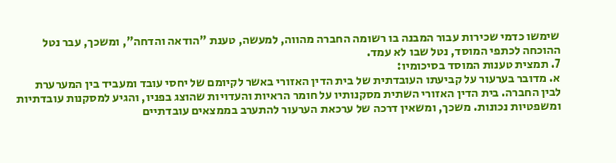שימשו כדמי שכירות עבור המבנה בו רשומה החברה מהווה, למעשה, טענת "הודאה והדחה", ומשכך, עבר נטל ההוכחה לכתפי המוסד, נטל שבו לא עמד.
7. תמצית טענות המוסד בסיכומיו:
א. מדובר בערעור על קביעתו העובדתית של בית הדין האזורי באשר לקיומם של יחסי עובד ומעביד בין המערערת לבין החברה. בית הדין האזורי השתית מסקנותיו על חומר הראיות והעדויות שהוצג בפניו, והגיע למסקנות עובדתיות ומשפטיות נכונות. משכך, ומשאין דרכה של ערכאת הערעור להתערב בממצאים עובדתיים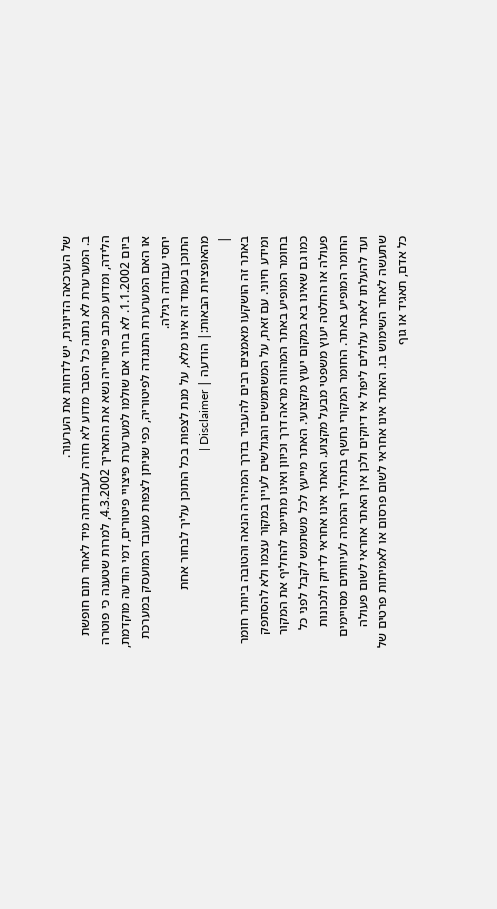של הערכאה הדיונית, יש לדחות את הערעור.
ב. המערערת לא נתנה כל הסבר מדוע לא חזרה לעבודתה מיד לאחר תום חופשת הלידה, ומדוע מכתב פיטוריה נשא את התאריך 4.3.2002, למרות שטענה כי פוטרה ביום 1.1.2002. לא ברור אם שולמו למערערת פיצויי פיטורים, דמי הודעה מוקדמת, או האם המערערת התנגדה לפיטוריה, כפי שניתן לצפות מעובד המועסק במערכת יחסי עבודה רגילה.
התוכן בעמוד זה אינו מלא, על מנת לצפות בכל התוכן עליך לבחור אחת מהאופציות הבאות:| הודעה | Disclaimer |
|
באתר זה הושקעו מאמצים רבים להעביר בדרך המהירה הנאה והטובה ביותר חומר ומידע חיוני. עם זאת, על המשתמשים והגולשים לעיין במקור עצמו ולא להסתפק בחומר המופיע באתר המהווה מראה דרך וכיוון ואינו מתיימר להחליף את המקור כמו גם שאינו בא במקום יעוץ מקצועי. האתר מייעץ לכל משתמש לקבל לפני כל פעולה או החלטה יעוץ משפטי מבעל מקצוע. האתר אינו אחראי לדיוק ולנכונות החומר המופיע באתר. החומר המקורי נחשף בתהליך ההמרה לעיוותים מסויימים ועד להעלתו לאתר עלולים ליפול אי דיוקים ולכן אין האתר אחראי לשום פעולה שתעשה לאחר השימוש בו. האתר אינו אחראי לשום פרסום או לאמיתות פרטים של כל אדם, תאגיד או גוף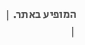המופיע באתר. |
|